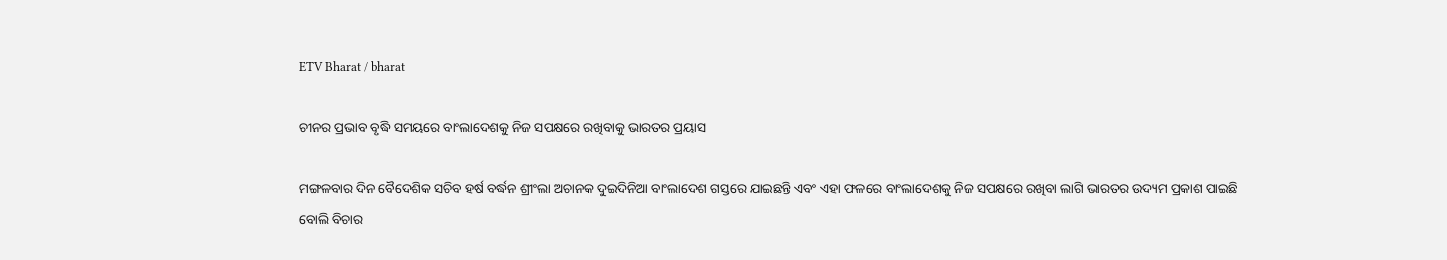ETV Bharat / bharat

ଚୀନର ପ୍ରଭାବ ବୃଦ୍ଧି ସମୟରେ ବାଂଲାଦେଶକୁ ନିଜ ସପକ୍ଷରେ ରଖିବାକୁ ଭାରତର ପ୍ରୟାସ

ମଙ୍ଗଳବାର ଦିନ ବୈଦେଶିକ ସଚିବ ହର୍ଷ ବର୍ଦ୍ଧନ ଶ୍ରୀଂଲା ଅଚାନକ ଦୁଇଦିନିଆ ବାଂଲାଦେଶ ଗସ୍ତରେ ଯାଇଛନ୍ତି ଏବଂ ଏହା ଫଳରେ ବାଂଲାଦେଶକୁ ନିଜ ସପକ୍ଷରେ ରଖିବା ଲାଗି ଭାରତର ଉଦ୍ୟମ ପ୍ରକାଶ ପାଇଛି ବୋଲି ବିଚାର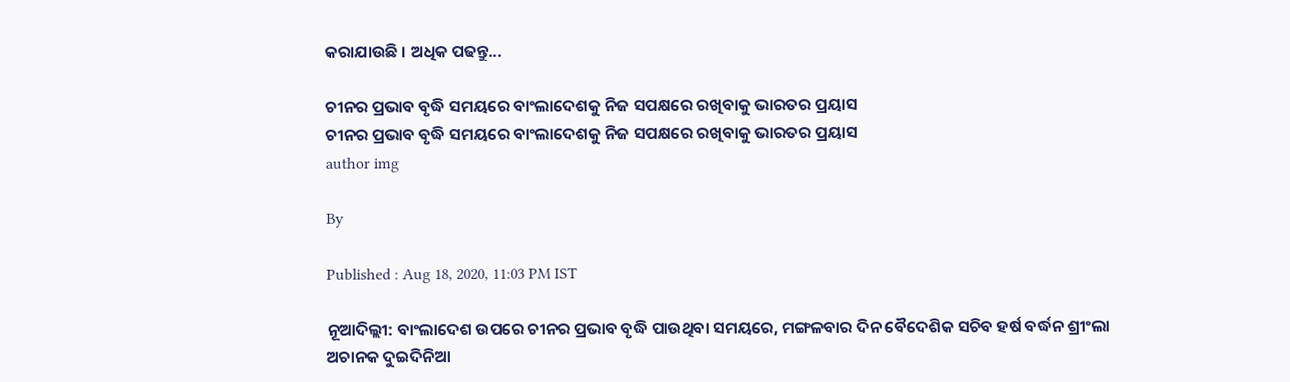କରାଯାଉଛି । ଅଧିକ ପଢନ୍ତୁ...

ଚୀନର ପ୍ରଭାବ ବୃଦ୍ଧି ସମୟରେ ବାଂଲାଦେଶକୁ ନିଜ ସପକ୍ଷରେ ରଖିବାକୁ ଭାରତର ପ୍ରୟାସ
ଚୀନର ପ୍ରଭାବ ବୃଦ୍ଧି ସମୟରେ ବାଂଲାଦେଶକୁ ନିଜ ସପକ୍ଷରେ ରଖିବାକୁ ଭାରତର ପ୍ରୟାସ
author img

By

Published : Aug 18, 2020, 11:03 PM IST

ନୂଆଦିଲ୍ଲୀ: ବାଂଲାଦେଶ ଉପରେ ଚୀନର ପ୍ରଭାବ ବୃଦ୍ଧି ପାଉଥିବା ସମୟରେ, ମଙ୍ଗଳବାର ଦିନ ବୈଦେଶିକ ସଚିବ ହର୍ଷ ବର୍ଦ୍ଧନ ଶ୍ରୀଂଲା ଅଚାନକ ଦୁଇଦିନିଆ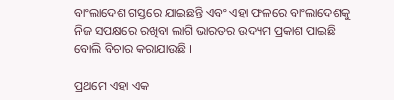ବାଂଲାଦେଶ ଗସ୍ତରେ ଯାଇଛନ୍ତି ଏବଂ ଏହା ଫଳରେ ବାଂଲାଦେଶକୁ ନିଜ ସପକ୍ଷରେ ରଖିବା ଲାଗି ଭାରତର ଉଦ୍ୟମ ପ୍ରକାଶ ପାଇଛି ବୋଲି ବିଚାର କରାଯାଉଛି ।

ପ୍ରଥମେ ଏହା ଏକ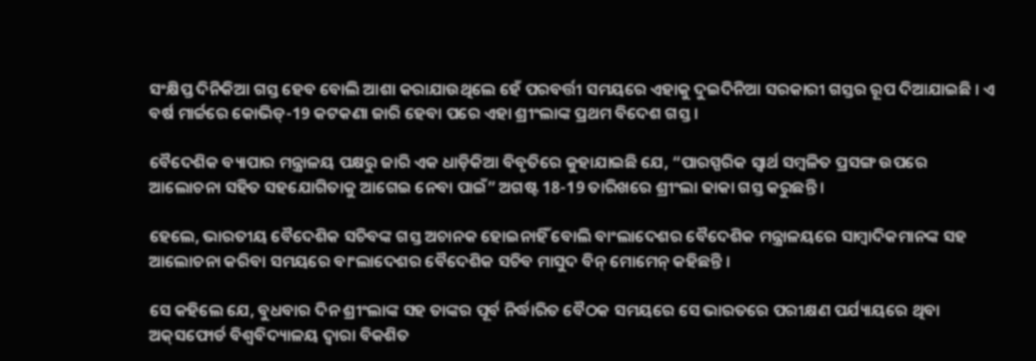ସଂକ୍ଷିପ୍ତ ଦିନିକିଆ ଗସ୍ତ ହେବ ବୋଲି ଆଶା କରାଯାଉଥିଲେ ହେଁ ପରବର୍ତ୍ତୀ ସମୟରେ ଏହାକୁ ଦୁଇଦିନିଆ ସରକାରୀ ଗସ୍ତର ରୂପ ଦିଆଯାଇଛି । ଏ ବର୍ଷ ମାର୍ଚ୍ଚରେ କୋଭିଡ୍‌-19 କଟକଣା ଜାରି ହେବା ପରେ ଏହା ଶ୍ରୀଂଲାଙ୍କ ପ୍ରଥମ ବିଦେଶ ଗସ୍ତ ।

ବୈଦେଶିକ ବ୍ୟାପାର ମନ୍ତ୍ରାଳୟ ପକ୍ଷରୁ ଜାରି ଏକ ଧାଡ଼ିକିଆ ବିବୃତିରେ କୁହାଯାଇଛି ଯେ, “ପାରସ୍ପରିକ ସ୍ବାର୍ଥ ସମ୍ବଳିତ ପ୍ରସଙ୍ଗ ଉପରେ ଆଲୋଚନା ସହିତ ସହଯୋଗିତାକୁ ଆଗେଇ ନେବା ପାଇଁ” ଅଗଷ୍ଟ 18-19 ତାରିଖରେ ଶ୍ରୀଂଲା ଢାକା ଗସ୍ତ କରୁଛନ୍ତି ।

ହେଲେ, ଭାରତୀୟ ବୈଦେଶିକ ସଚିବଙ୍କ ଗସ୍ତ ଅଚାନକ ହୋଇନାହିଁ ବୋଲି ବାଂଲାଦେଶର ବୈଦେଶିକ ମନ୍ତ୍ରାଳୟରେ ସାମ୍ବାଦିକମାନଙ୍କ ସହ ଆଲୋଚନା କରିବା ସମୟରେ ବାଂଲାଦେଶର ବୈଦେଶିକ ସଚିବ ମାସୁଦ ବିନ୍‌ ମୋମେନ୍‌ କହିଛନ୍ତି ।

ସେ କହିଲେ ଯେ, ବୁଧବାର ଦିନ ଶ୍ରୀଂଲାଙ୍କ ସହ ତାଙ୍କର ପୂର୍ବ ନିର୍ଦ୍ଧାରିତ ବୈଠକ ସମୟରେ ସେ ଭାରତରେ ପରୀକ୍ଷଣ ପର୍ଯ୍ୟାୟରେ ଥିବା ଅକ୍‌ସଫୋର୍ଡ ବିଶ୍ବବିଦ୍ୟାଳୟ ଦ୍ବାରା ବିକଶିତ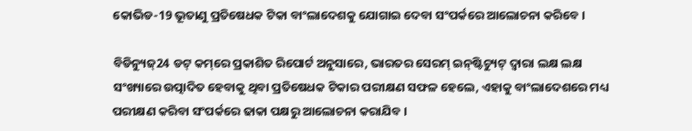କୋଭିଡ-19 ଭୂତାଣୁ ପ୍ରତିଷେଧକ ଟିକା ବାଂଲାଦେଶକୁ ଯୋଗାଇ ଦେବା ସଂପର୍କରେ ଆଲୋଚନା କରିବେ ।

ବିଡିନ୍ୟୁଜ୍‌24 ଡଟ୍‌ କମ୍‌ରେ ପ୍ରକାଶିତ ରିପୋର୍ଟ ଅନୁସାରେ, ଭାରତର ସେରମ୍‌ ଇନ୍‌ଷ୍ଟିଚ୍ୟୁଟ୍‌ ଦ୍ବାରା ଲକ୍ଷ ଲକ୍ଷ ସଂଖ୍ୟାରେ ଉତ୍ପାଦିତ ହେବାକୁ ଥିବା ପ୍ରତିଷେଧକ ଟିକାର ପରୀକ୍ଷଣ ସଫଳ ହେଲେ, ଏହାକୁ ବାଂଲାଦେଶରେ ମଧ୍ୟ ପରୀକ୍ଷଣ କରିବା ସଂପର୍କରେ ଢାକା ପକ୍ଷରୁ ଆଲୋଚନା କରାଯିବ ।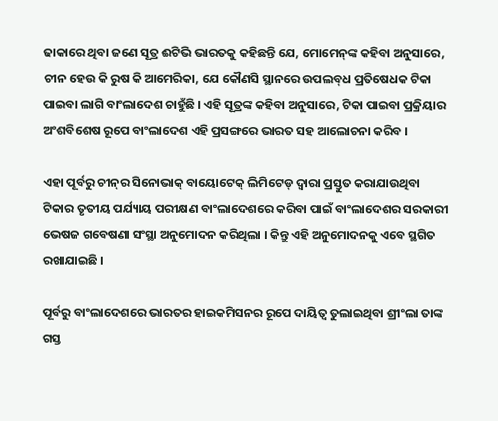ଢାକାରେ ଥିବା ଜଣେ ସୂତ୍ର ଈଟିଭି ଭାରତକୁ କହିଛନ୍ତି ଯେ, ମୋମେନ୍‌ଙ୍କ କହିବା ଅନୁସାରେ, ଚୀନ ହେଉ କି ରୁଷ କି ଆମେରିକା, ଯେ କୌଣସି ସ୍ଥାନରେ ଉପଲବ୍‌ଧ ପ୍ରତିଷେଧକ ଟିକା ପାଇବା ଲାଗି ବାଂଲାଦେଶ ଚାହୁଁଛି । ଏହି ସୂତ୍ରଙ୍କ କହିବା ଅନୁସାରେ, ଟିକା ପାଇବା ପ୍ରକ୍ରିୟାର ଅଂଶବିଶେଷ ରୂପେ ବାଂଲାଦେଶ ଏହି ପ୍ରସଙ୍ଗରେ ଭାରତ ସହ ଆଲୋଚନା କରିବ ।

ଏହା ପୂର୍ବରୁ ଚୀନ୍‌ର ସିନୋଭାକ୍‌ ବାୟୋଟେକ୍‌ ଲିମିଟେଡ୍‌ ଦ୍ବାରା ପ୍ରସ୍ତୁତ କରାଯାଉଥିବା ଟିକାର ତୃତୀୟ ପର୍ଯ୍ୟାୟ ପରୀକ୍ଷଣ ବାଂଲାଦେଶରେ କରିବା ପାଇଁ ବାଂଲାଦେଶର ସରକାରୀ ଭେଷଜ ଗବେଷଣା ସଂସ୍ଥା ଅନୁମୋଦନ କରିଥିଲା । କିନ୍ତୁ ଏହି ଅନୁମୋଦନକୁ ଏବେ ସ୍ଥଗିତ ରଖାଯାଇଛି ।

ପୂର୍ବରୁ ବାଂଲାଦେଶରେ ଭାରତର ହାଇକମିସନର ରୂପେ ଦାୟିତ୍ବ ତୁଲାଇଥିବା ଶ୍ରୀଂଲା ତାଙ୍କ ଗସ୍ତ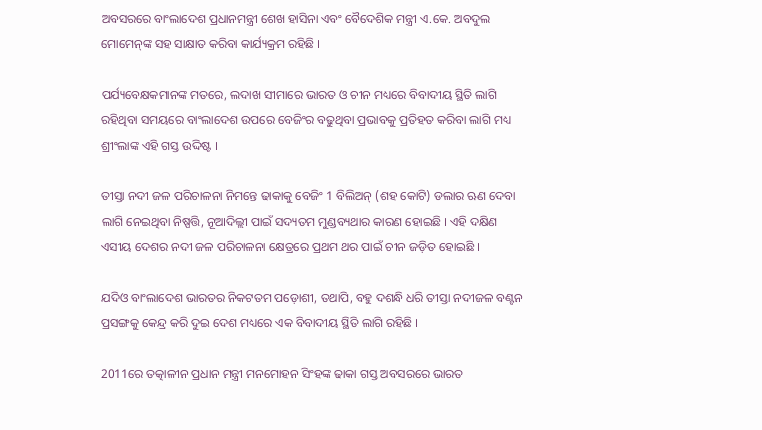ଅବସରରେ ବାଂଲାଦେଶ ପ୍ରଧାନମନ୍ତ୍ରୀ ଶେଖ ହାସିନା ଏବଂ ବୈଦେଶିକ ମନ୍ତ୍ରୀ ଏ.କେ. ଅବଦୁଲ ମୋମେନ୍‌ଙ୍କ ସହ ସାକ୍ଷାତ କରିବା କାର୍ଯ୍ୟକ୍ରମ ରହିଛି ।

ପର୍ଯ୍ୟବେକ୍ଷକମାନଙ୍କ ମତରେ, ଲଦାଖ ସୀମାରେ ଭାରତ ଓ ଚୀନ ମଧ୍ୟରେ ବିବାଦୀୟ ସ୍ଥିତି ଲାଗି ରହିଥିବା ସମୟରେ ବାଂଲାଦେଶ ଉପରେ ବେଜିଂର ବଢୁଥିବା ପ୍ରଭାବକୁ ପ୍ରତିହତ କରିବା ଲାଗି ମଧ୍ୟ ଶ୍ରୀଂଲାଙ୍କ ଏହି ଗସ୍ତ ଉଦ୍ଦିଷ୍ଟ ।

ତୀସ୍ତା ନଦୀ ଜଳ ପରିଚାଳନା ନିମନ୍ତେ ଢାକାକୁ ବେଜିଂ 1 ବିଲିଅନ୍‌ (ଶହ କୋଟି) ଡଲାର ଋଣ ଦେବା ଲାଗି ନେଇଥିବା ନିଷ୍ପତ୍ତି, ନୂଆଦିଲ୍ଲୀ ପାଇଁ ସଦ୍ୟତମ ମୁଣ୍ଡବ୍ୟଥାର କାରଣ ହୋଇଛି । ଏହି ଦକ୍ଷିଣ ଏସୀୟ ଦେଶର ନଦୀ ଜଳ ପରିଚାଳନା କ୍ଷେତ୍ରରେ ପ୍ରଥମ ଥର ପାଇଁ ଚୀନ ଜଡ଼ିତ ହୋଇଛି ।

ଯଦିଓ ବାଂଲାଦେଶ ଭାରତର ନିକଟତମ ପଡ଼ୋଶୀ, ତଥାପି, ବହୁ ଦଶନ୍ଧି ଧରି ତୀସ୍ତା ନଦୀଜଳ ବଣ୍ଟନ ପ୍ରସଙ୍ଗକୁ କେନ୍ଦ୍ର କରି ଦୁଇ ଦେଶ ମଧ୍ୟରେ ଏକ ବିବାଦୀୟ ସ୍ଥିତି ଲାଗି ରହିଛି ।

2011ରେ ତତ୍କାଳୀନ ପ୍ରଧାନ ମନ୍ତ୍ରୀ ମନମୋହନ ସିଂହଙ୍କ ଢାକା ଗସ୍ତ ଅବସରରେ ଭାରତ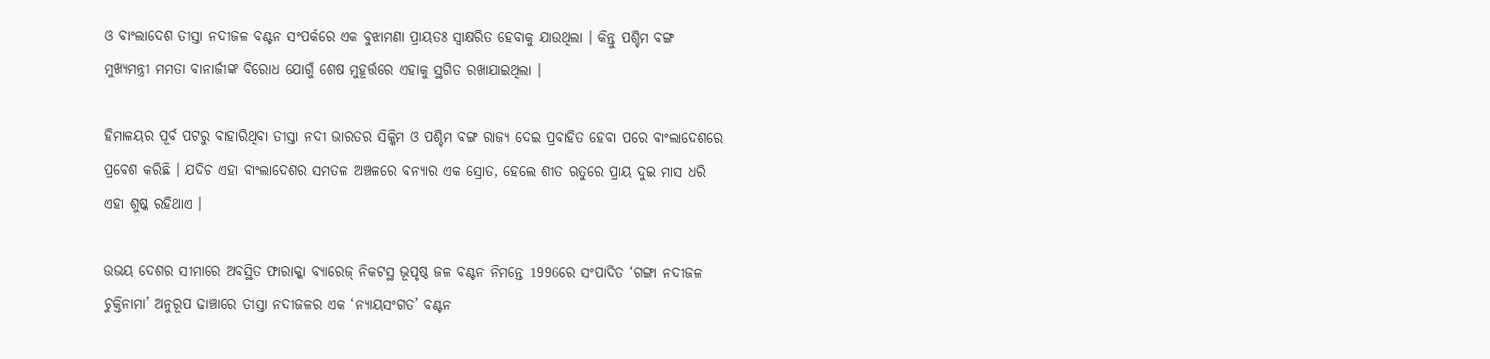ଓ ବାଂଲାଦେଶ ତୀସ୍ତା ନଦୀଜଳ ବଣ୍ଟନ ସଂପର୍କରେ ଏକ ବୁଝାମଣା ପ୍ରାୟତଃ ସ୍ବାକ୍ଷରିତ ହେବାକୁ ଯାଉଥିଲା । କିନ୍ତୁ ପଶ୍ଚିମ ବଙ୍ଗ ମୁଖ୍ୟମନ୍ତ୍ରୀ ମମତା ବାନାର୍ଜୀଙ୍କ ବିରୋଧ ଯୋଗୁଁ ଶେଷ ମୁହୂର୍ତ୍ତରେ ଏହାକୁ ସ୍ଥଗିତ ରଖାଯାଇଥିଲା ।

ହିମାଳୟର ପୂର୍ବ ପଟରୁ ବାହାରିଥିବା ତୀସ୍ତା ନଦୀ ଭାରତର ସିକ୍କିମ ଓ ପଶ୍ଚିମ ବଙ୍ଗ ରାଜ୍ୟ ଦେଇ ପ୍ରବାହିତ ହେବା ପରେ ବାଂଲାଦେଶରେ ପ୍ରବେଶ କରିଛି । ଯଦିଚ ଏହା ବାଂଲାଦେଶର ସମତଳ ଅଞ୍ଚଳରେ ବନ୍ୟାର ଏକ ସ୍ରୋତ, ହେଲେ ଶୀତ ଋତୁରେ ପ୍ରାୟ ଦୁଇ ମାସ ଧରି ଏହା ଶୁଷ୍କ ରହିଥାଏ ।

ଉଭୟ ଦେଶର ସୀମାରେ ଅବସ୍ଥିତ ଫାରାକ୍କା ବ୍ୟାରେଜ୍‌ ନିକଟସ୍ଥ ଭୂପୃଷ୍ଠ ଜଳ ବଣ୍ଟନ ନିମନ୍ତେ 1996ରେ ସଂପାଦିତ ‘ଗଙ୍ଗା ନଦୀଜଳ ଚୁକ୍ତିନାମା’ ଅନୁରୂପ ଢାଞ୍ଚାରେ ତୀସ୍ତା ନଦୀଜଳର ଏକ ‘ନ୍ୟାୟସଂଗତ’ ବଣ୍ଟନ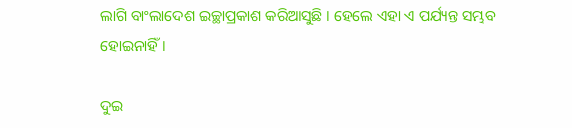ଲାଗି ବାଂଲାଦେଶ ଇଚ୍ଛାପ୍ରକାଶ କରିଆସୁଛି । ହେଲେ ଏହା ଏ ପର୍ଯ୍ୟନ୍ତ ସମ୍ଭବ ହୋଇନାହିଁ ।

ଦୁଇ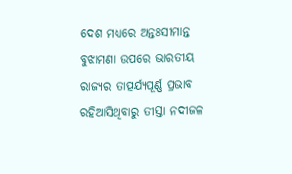ଦେଶ ମଧ୍ୟରେ ଅନ୍ତଃସୀମାନ୍ତ ବୁଝାମଣା ଉପରେ ଭାରତୀୟ ରାଜ୍ୟର ତାତ୍ପର୍ଯ୍ୟପୂର୍ଣ୍ଣ ପ୍ରଭାବ ରହିଆସିଥିବାରୁ ତୀସ୍ତା ନଦୀଜଳ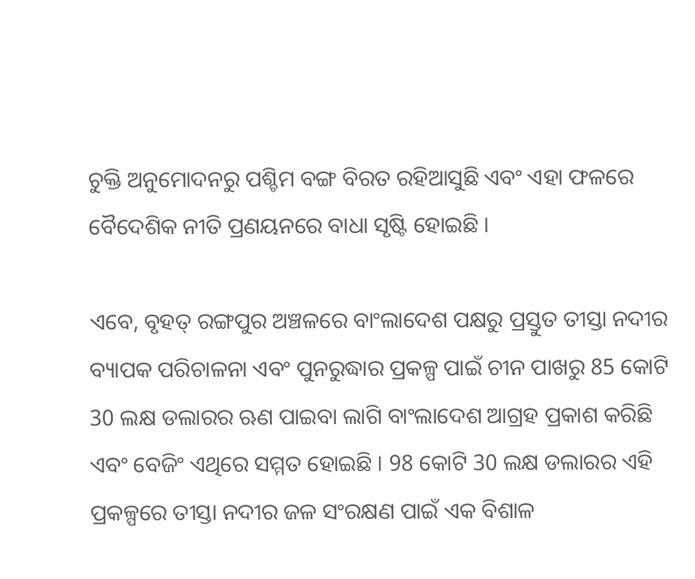ଚୁକ୍ତି ଅନୁମୋଦନରୁ ପଶ୍ଚିମ ବଙ୍ଗ ବିରତ ରହିଆସୁଛି ଏବଂ ଏହା ଫଳରେ ବୈଦେଶିକ ନୀତି ପ୍ରଣୟନରେ ବାଧା ସୃଷ୍ଟି ହୋଇଛି ।

ଏବେ, ବୃହତ୍‌ ରଙ୍ଗପୁର ଅଞ୍ଚଳରେ ବାଂଲାଦେଶ ପକ୍ଷରୁ ପ୍ରସ୍ତୁତ ତୀସ୍ତା ନଦୀର ବ୍ୟାପକ ପରିଚାଳନା ଏବଂ ପୁନରୁଦ୍ଧାର ପ୍ରକଳ୍ପ ପାଇଁ ଚୀନ ପାଖରୁ 85 କୋଟି 30 ଲକ୍ଷ ଡଲାରର ଋଣ ପାଇବା ଲାଗି ବାଂଲାଦେଶ ଆଗ୍ରହ ପ୍ରକାଶ କରିଛି ଏବଂ ବେଜିଂ ଏଥିରେ ସମ୍ମତ ହୋଇଛି । 98 କୋଟି 30 ଲକ୍ଷ ଡଲାରର ଏହି ପ୍ରକଳ୍ପରେ ତୀସ୍ତା ନଦୀର ଜଳ ସଂରକ୍ଷଣ ପାଇଁ ଏକ ବିଶାଳ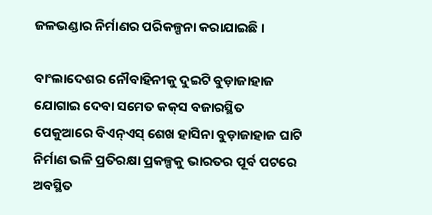ଜଳଭଣ୍ଡାର ନିର୍ମାଣର ପରିକଳ୍ପନା କରାଯାଇଛି ।

ବାଂଲାଦେଶର ନୌବାହିନୀକୁ ଦୁଇଟି ବୁଡ଼ାଜାହାଜ ଯୋଗାଇ ଦେବା ସମେତ କକ୍‌ସ ବଜାରସ୍ଥିତ ପେକୁଆରେ ବିଏନ୍‌ଏସ୍‌ ଶେଖ ହାସିନା ବୁଡ଼ାଜାହାଜ ଘାଟି ନିର୍ମାଣ ଭଳି ପ୍ରତିରକ୍ଷା ପ୍ରକଳ୍ପକୁ ଭାରତର ପୂର୍ବ ପଟରେ ଅବସ୍ଥିତ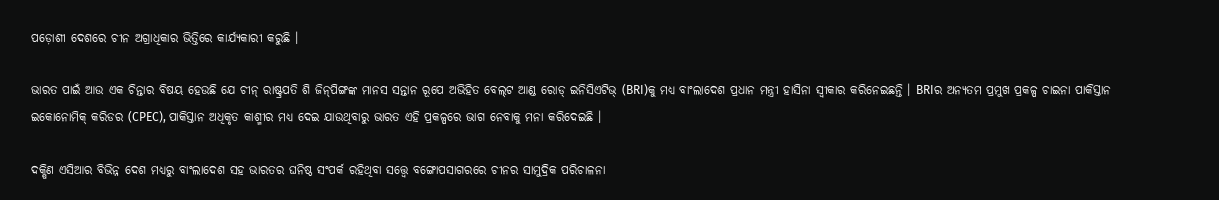ପଡ଼ୋଶୀ ଦେଶରେ ଚୀନ ଅଗ୍ରାଧିକାର ଭିତ୍ତିରେ କାର୍ଯ୍ୟକାରୀ କରୁଛି ।

ଭାରତ ପାଇଁ ଆଉ ଏକ ଚିନ୍ତାର ବିଷୟ ହେଉଛି ଯେ ଚୀନ୍‌ ରାଷ୍ଟ୍ରପତି ଶି ଜିନ୍‌ପିଙ୍ଗଙ୍କ ମାନସ ସନ୍ତାନ ରୂପେ ଅଭିହିତ ବେଲ୍‌ଟ ଆଣ୍ଡ ରୋଡ୍‌ ଇନିସିଏଟିଭ୍‌ (BRI)କୁ ମଧ୍ୟ ବାଂଲାଦେଶ ପ୍ରଧାନ ମନ୍ତ୍ରୀ ହାସିନା ସ୍ବୀକାର କରିନେଇଛନ୍ତି । BRIର ଅନ୍ୟତମ ପ୍ରମୁଖ ପ୍ରକଳ୍ପ ଚାଇନା ପାକିସ୍ତାନ ଇକୋନୋମିକ୍‌ କରିଡର (CPEC), ପାକିସ୍ତାନ ଅଧିକୃତ କାଶ୍ମୀର ମଧ୍ୟ ଦେଇ ଯାଉଥିବାରୁ ଭାରତ ଏହି ପ୍ରକଳ୍ପରେ ଭାଗ ନେବାକୁ ମନା କରିଦେଇଛି ।

ଦକ୍ଷିଣ ଏସିଆର ବିଭିନ୍ନ ଦେଶ ମଧ୍ୟରୁ ବାଂଲାଦେଶ ସହ ଭାରତର ଘନିଷ୍ଠ ସଂପର୍କ ରହିଥିବା ସତ୍ତ୍ବେ ବଙ୍ଗୋପସାଗରରେ ଚୀନର ସାମୁଦ୍ରିକ ପରିଚାଳନା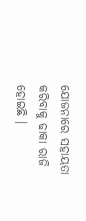ଯୋଜନାରେ ସହାୟତା କରିବାକୁ ଢାକା ରାଜି ହୋଇଛି ।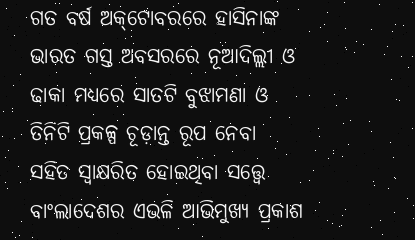ଗତ ବର୍ଷ ଅକ୍‌ଟୋବରରେ ହାସିନାଙ୍କ ଭାରତ ଗସ୍ତ ଅବସରରେ ନୂଆଦିଲ୍ଲୀ ଓ ଢାକା ମଧ୍ୟରେ ସାତଟି ବୁଝାମଣା ଓ ତିନିଟି ପ୍ରକଳ୍ପ ଚୂଡ଼ାନ୍ତ ରୂପ ନେବା ସହିତ ସ୍ବାକ୍ଷରିତ ହୋଇଥିବା ସତ୍ତ୍ବେ ବାଂଲାଦେଶର ଏଭଳି ଆଭିମୁଖ୍ୟ ପ୍ରକାଶ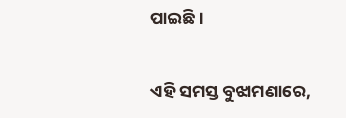ପାଇଛି ।

ଏହି ସମସ୍ତ ବୁଝାମଣାରେ,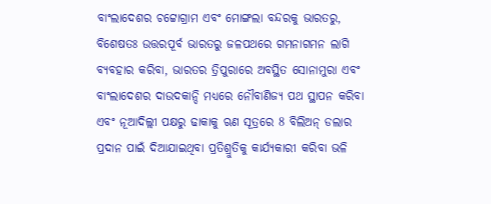ବାଂଲାଦେଶର ଚଟ୍ଟୋଗ୍ରାମ ଏବଂ ମୋଙ୍ଗଲା ବନ୍ଦରକୁ ଭାରତରୁ, ବିଶେଷତଃ ଉତ୍ତରପୂର୍ବ ଭାରତରୁ ଜଳପଥରେ ଗମନାଗମନ ଲାଗି ବ୍ୟବହାର କରିବା, ଭାରତର ତ୍ରିପୁରାରେ ଅବସ୍ଥିତ ସୋନାମୁରା ଏବଂ ବାଂଲାଦେଶର ଦାଉଦକାନ୍ଦି ମଧ୍ୟରେ ନୌବାଣିଜ୍ୟ ପଥ ସ୍ଥାପନ କରିବା ଏବଂ ନୂଆଦିଲ୍ଲୀ ପକ୍ଷରୁ ଢାକାକୁ ଋଣ ସୂତ୍ରରେ 8 ବିଲିଅନ୍‌ ଡଲାର ପ୍ରଦାନ ପାଇଁ ଦିଆଯାଇଥିବା ପ୍ରତିଶ୍ରୁତିକୁ କାର୍ଯ୍ୟକାରୀ କରିବା ଭଳି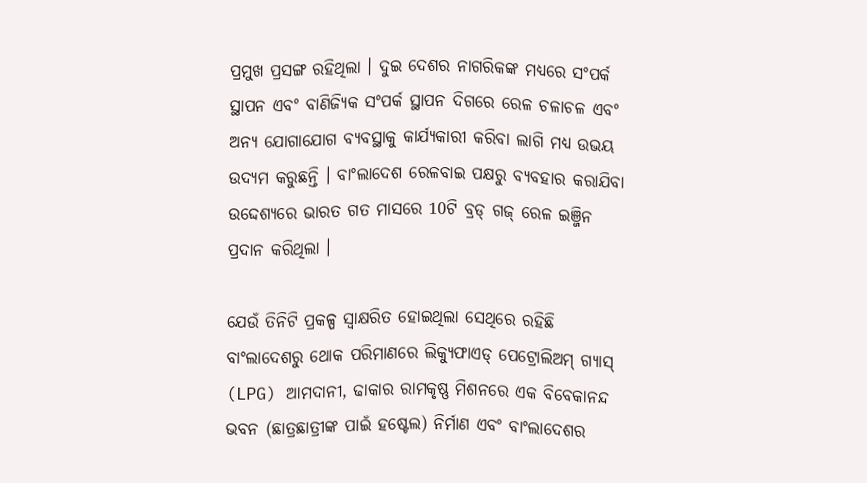ପ୍ରମୁଖ ପ୍ରସଙ୍ଗ ରହିଥିଲା । ଦୁଇ ଦେଶର ନାଗରିକଙ୍କ ମଧ୍ୟରେ ସଂପର୍କ ସ୍ଥାପନ ଏବଂ ବାଣିଜ୍ୟିକ ସଂପର୍କ ସ୍ଥାପନ ଦିଗରେ ରେଳ ଚଳାଚଳ ଏବଂ ଅନ୍ୟ ଯୋଗାଯୋଗ ବ୍ୟବସ୍ଥାକୁ କାର୍ଯ୍ୟକାରୀ କରିବା ଲାଗି ମଧ୍ୟ ଉଭୟ ଉଦ୍ୟମ କରୁଛନ୍ତି । ବାଂଲାଦେଶ ରେଳବାଇ ପକ୍ଷରୁ ବ୍ୟବହାର କରାଯିବା ଉଦ୍ଦେଶ୍ୟରେ ଭାରତ ଗତ ମାସରେ 10ଟି ବ୍ରଡ୍‌ ଗଜ୍‌ ରେଳ ଇଞ୍ଜିନ ପ୍ରଦାନ କରିଥିଲା ।

ଯେଉଁ ତିନିଟି ପ୍ରକଳ୍ପ ସ୍ବାକ୍ଷରିତ ହୋଇଥିଲା ସେଥିରେ ରହିଛି ବାଂଲାଦେଶରୁ ଥୋକ ପରିମାଣରେ ଲିକ୍ୟୁଫାଏଡ୍‌ ପେଟ୍ରୋଲିଅମ୍‌ ଗ୍ୟାସ୍‌ (LPG) ଆମଦାନୀ, ଢାକାର ରାମକୃଷ୍ଣ ମିଶନରେ ଏକ ବିବେକାନନ୍ଦ ଭବନ (ଛାତ୍ରଛାତ୍ରୀଙ୍କ ପାଇଁ ହଷ୍ଟେଲ) ନିର୍ମାଣ ଏବଂ ବାଂଲାଦେଶର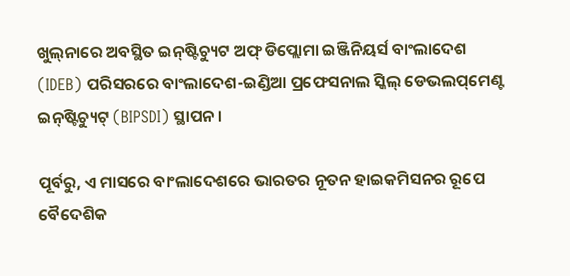ଖୁଲ୍‌ନାରେ ଅବସ୍ଥିତ ଇନ୍‌ଷ୍ଟିଚ୍ୟୁଟ ଅଫ୍‌ ଡିପ୍ଲୋମା ଇଞ୍ଜିନିୟର୍ସ ବାଂଲାଦେଶ (IDEB) ପରିସରରେ ବାଂଲାଦେଶ-ଇଣ୍ଡିଆ ପ୍ରଫେସନାଲ ସ୍କିଲ୍‌ ଡେଭଲପ୍‌ମେଣ୍ଟ ଇନ୍‌ଷ୍ଟିଚ୍ୟୁଟ୍‌ (BIPSDI) ସ୍ଥାପନ ।

ପୂର୍ବରୁ, ଏ ମାସରେ ବାଂଲାଦେଶରେ ଭାରତର ନୂତନ ହାଇକମିସନର ରୂପେ ବୈଦେଶିକ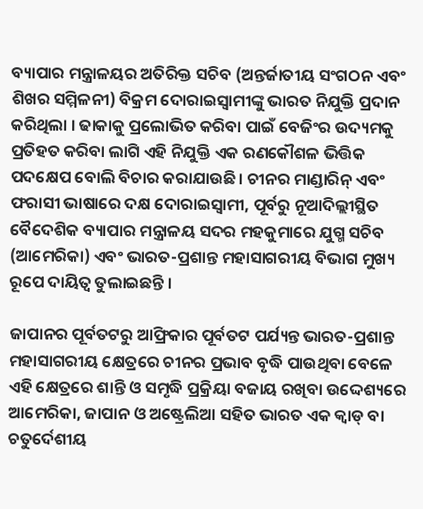ବ୍ୟାପାର ମନ୍ତ୍ରାଳୟର ଅତିରିକ୍ତ ସଚିବ (ଅନ୍ତର୍ଜାତୀୟ ସଂଗଠନ ଏବଂ ଶିଖର ସମ୍ମିଳନୀ) ବିକ୍ରମ ଦୋରାଇସ୍ବାମୀଙ୍କୁ ଭାରତ ନିଯୁକ୍ତି ପ୍ରଦାନ କରିଥିଲା । ଢାକାକୁ ପ୍ରଲୋଭିତ କରିବା ପାଇଁ ବେଜିଂର ଉଦ୍ୟମକୁ ପ୍ରତିହତ କରିବା ଲାଗି ଏହି ନିଯୁକ୍ତି ଏକ ରଣକୌଶଳ ଭିତ୍ତିକ ପଦକ୍ଷେପ ବୋଲି ବିଚାର କରାଯାଉଛି । ଚୀନର ମାଣ୍ଡାରିନ୍‌ ଏବଂ ଫରାସୀ ଭାଷାରେ ଦକ୍ଷ ଦୋରାଇସ୍ବାମୀ, ପୂର୍ବରୁ ନୂଆଦିଲ୍ଲୀସ୍ଥିତ ବୈଦେଶିକ ବ୍ୟାପାର ମନ୍ତ୍ରାଳୟ ସଦର ମହକୁମାରେ ଯୁଗ୍ମ ସଚିବ (ଆମେରିକା) ଏବଂ ଭାରତ-ପ୍ରଶାନ୍ତ ମହାସାଗରୀୟ ବିଭାଗ ମୁଖ୍ୟ ରୂପେ ଦାୟିତ୍ବ ତୁଲାଇଛନ୍ତି ।

ଜାପାନର ପୂର୍ବତଟରୁ ଆଫ୍ରିକାର ପୂର୍ବତଟ ପର୍ଯ୍ୟନ୍ତ ଭାରତ-ପ୍ରଶାନ୍ତ ମହାସାଗରୀୟ କ୍ଷେତ୍ରରେ ଚୀନର ପ୍ରଭାବ ବୃଦ୍ଧି ପାଉଥିବା ବେଳେ ଏହି କ୍ଷେତ୍ରରେ ଶାନ୍ତି ଓ ସମୃଦ୍ଧି ପ୍ରକ୍ରିୟା ବଜାୟ ରଖିବା ଉଦ୍ଦେଶ୍ୟରେ ଆମେରିକା, ଜାପାନ ଓ ଅଷ୍ଟ୍ରେଲିଆ ସହିତ ଭାରତ ଏକ କ୍ବାଡ୍‌ ବା ଚତୁର୍ଦେଶୀୟ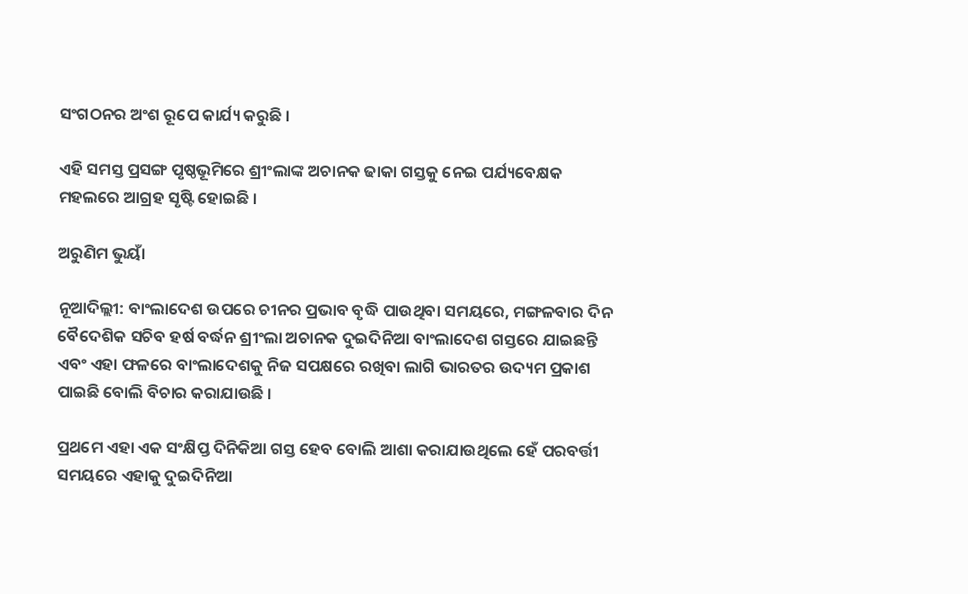ସଂଗଠନର ଅଂଶ ରୂପେ କାର୍ଯ୍ୟ କରୁଛି ।

ଏହି ସମସ୍ତ ପ୍ରସଙ୍ଗ ପୃଷ୍ଠଭୂମିରେ ଶ୍ରୀଂଲାଙ୍କ ଅଚାନକ ଢାକା ଗସ୍ତକୁ ନେଇ ପର୍ଯ୍ୟବେକ୍ଷକ ମହଲରେ ଆଗ୍ରହ ସୃଷ୍ଟି ହୋଇଛି ।

ଅରୁଣିମ ଭୁୟାଁ

ନୂଆଦିଲ୍ଲୀ: ବାଂଲାଦେଶ ଉପରେ ଚୀନର ପ୍ରଭାବ ବୃଦ୍ଧି ପାଉଥିବା ସମୟରେ, ମଙ୍ଗଳବାର ଦିନ ବୈଦେଶିକ ସଚିବ ହର୍ଷ ବର୍ଦ୍ଧନ ଶ୍ରୀଂଲା ଅଚାନକ ଦୁଇଦିନିଆ ବାଂଲାଦେଶ ଗସ୍ତରେ ଯାଇଛନ୍ତି ଏବଂ ଏହା ଫଳରେ ବାଂଲାଦେଶକୁ ନିଜ ସପକ୍ଷରେ ରଖିବା ଲାଗି ଭାରତର ଉଦ୍ୟମ ପ୍ରକାଶ ପାଇଛି ବୋଲି ବିଚାର କରାଯାଉଛି ।

ପ୍ରଥମେ ଏହା ଏକ ସଂକ୍ଷିପ୍ତ ଦିନିକିଆ ଗସ୍ତ ହେବ ବୋଲି ଆଶା କରାଯାଉଥିଲେ ହେଁ ପରବର୍ତ୍ତୀ ସମୟରେ ଏହାକୁ ଦୁଇଦିନିଆ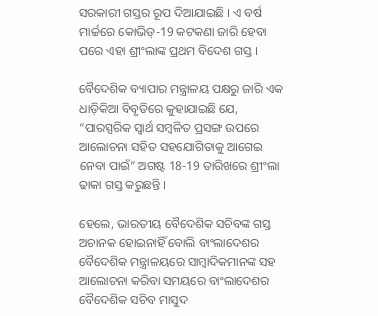ସରକାରୀ ଗସ୍ତର ରୂପ ଦିଆଯାଇଛି । ଏ ବର୍ଷ ମାର୍ଚ୍ଚରେ କୋଭିଡ୍‌-19 କଟକଣା ଜାରି ହେବା ପରେ ଏହା ଶ୍ରୀଂଲାଙ୍କ ପ୍ରଥମ ବିଦେଶ ଗସ୍ତ ।

ବୈଦେଶିକ ବ୍ୟାପାର ମନ୍ତ୍ରାଳୟ ପକ୍ଷରୁ ଜାରି ଏକ ଧାଡ଼ିକିଆ ବିବୃତିରେ କୁହାଯାଇଛି ଯେ, “ପାରସ୍ପରିକ ସ୍ବାର୍ଥ ସମ୍ବଳିତ ପ୍ରସଙ୍ଗ ଉପରେ ଆଲୋଚନା ସହିତ ସହଯୋଗିତାକୁ ଆଗେଇ ନେବା ପାଇଁ” ଅଗଷ୍ଟ 18-19 ତାରିଖରେ ଶ୍ରୀଂଲା ଢାକା ଗସ୍ତ କରୁଛନ୍ତି ।

ହେଲେ, ଭାରତୀୟ ବୈଦେଶିକ ସଚିବଙ୍କ ଗସ୍ତ ଅଚାନକ ହୋଇନାହିଁ ବୋଲି ବାଂଲାଦେଶର ବୈଦେଶିକ ମନ୍ତ୍ରାଳୟରେ ସାମ୍ବାଦିକମାନଙ୍କ ସହ ଆଲୋଚନା କରିବା ସମୟରେ ବାଂଲାଦେଶର ବୈଦେଶିକ ସଚିବ ମାସୁଦ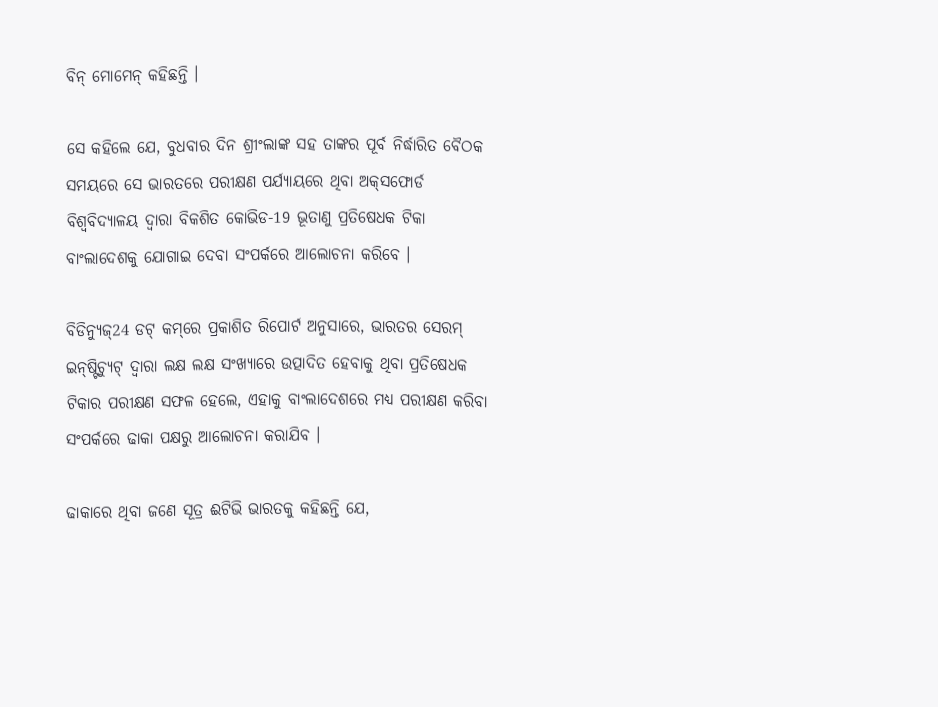ବିନ୍‌ ମୋମେନ୍‌ କହିଛନ୍ତି ।

ସେ କହିଲେ ଯେ, ବୁଧବାର ଦିନ ଶ୍ରୀଂଲାଙ୍କ ସହ ତାଙ୍କର ପୂର୍ବ ନିର୍ଦ୍ଧାରିତ ବୈଠକ ସମୟରେ ସେ ଭାରତରେ ପରୀକ୍ଷଣ ପର୍ଯ୍ୟାୟରେ ଥିବା ଅକ୍‌ସଫୋର୍ଡ ବିଶ୍ବବିଦ୍ୟାଳୟ ଦ୍ବାରା ବିକଶିତ କୋଭିଡ-19 ଭୂତାଣୁ ପ୍ରତିଷେଧକ ଟିକା ବାଂଲାଦେଶକୁ ଯୋଗାଇ ଦେବା ସଂପର୍କରେ ଆଲୋଚନା କରିବେ ।

ବିଡିନ୍ୟୁଜ୍‌24 ଡଟ୍‌ କମ୍‌ରେ ପ୍ରକାଶିତ ରିପୋର୍ଟ ଅନୁସାରେ, ଭାରତର ସେରମ୍‌ ଇନ୍‌ଷ୍ଟିଚ୍ୟୁଟ୍‌ ଦ୍ବାରା ଲକ୍ଷ ଲକ୍ଷ ସଂଖ୍ୟାରେ ଉତ୍ପାଦିତ ହେବାକୁ ଥିବା ପ୍ରତିଷେଧକ ଟିକାର ପରୀକ୍ଷଣ ସଫଳ ହେଲେ, ଏହାକୁ ବାଂଲାଦେଶରେ ମଧ୍ୟ ପରୀକ୍ଷଣ କରିବା ସଂପର୍କରେ ଢାକା ପକ୍ଷରୁ ଆଲୋଚନା କରାଯିବ ।

ଢାକାରେ ଥିବା ଜଣେ ସୂତ୍ର ଈଟିଭି ଭାରତକୁ କହିଛନ୍ତି ଯେ,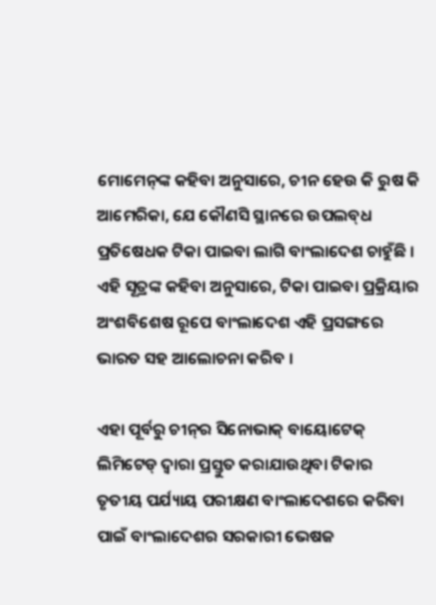ମୋମେନ୍‌ଙ୍କ କହିବା ଅନୁସାରେ, ଚୀନ ହେଉ କି ରୁଷ କି ଆମେରିକା, ଯେ କୌଣସି ସ୍ଥାନରେ ଉପଲବ୍‌ଧ ପ୍ରତିଷେଧକ ଟିକା ପାଇବା ଲାଗି ବାଂଲାଦେଶ ଚାହୁଁଛି । ଏହି ସୂତ୍ରଙ୍କ କହିବା ଅନୁସାରେ, ଟିକା ପାଇବା ପ୍ରକ୍ରିୟାର ଅଂଶବିଶେଷ ରୂପେ ବାଂଲାଦେଶ ଏହି ପ୍ରସଙ୍ଗରେ ଭାରତ ସହ ଆଲୋଚନା କରିବ ।

ଏହା ପୂର୍ବରୁ ଚୀନ୍‌ର ସିନୋଭାକ୍‌ ବାୟୋଟେକ୍‌ ଲିମିଟେଡ୍‌ ଦ୍ବାରା ପ୍ରସ୍ତୁତ କରାଯାଉଥିବା ଟିକାର ତୃତୀୟ ପର୍ଯ୍ୟାୟ ପରୀକ୍ଷଣ ବାଂଲାଦେଶରେ କରିବା ପାଇଁ ବାଂଲାଦେଶର ସରକାରୀ ଭେଷଜ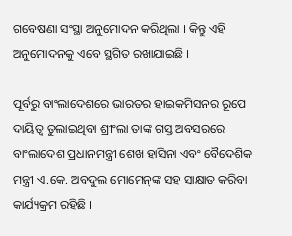ଗବେଷଣା ସଂସ୍ଥା ଅନୁମୋଦନ କରିଥିଲା । କିନ୍ତୁ ଏହି ଅନୁମୋଦନକୁ ଏବେ ସ୍ଥଗିତ ରଖାଯାଇଛି ।

ପୂର୍ବରୁ ବାଂଲାଦେଶରେ ଭାରତର ହାଇକମିସନର ରୂପେ ଦାୟିତ୍ବ ତୁଲାଇଥିବା ଶ୍ରୀଂଲା ତାଙ୍କ ଗସ୍ତ ଅବସରରେ ବାଂଲାଦେଶ ପ୍ରଧାନମନ୍ତ୍ରୀ ଶେଖ ହାସିନା ଏବଂ ବୈଦେଶିକ ମନ୍ତ୍ରୀ ଏ.କେ. ଅବଦୁଲ ମୋମେନ୍‌ଙ୍କ ସହ ସାକ୍ଷାତ କରିବା କାର୍ଯ୍ୟକ୍ରମ ରହିଛି ।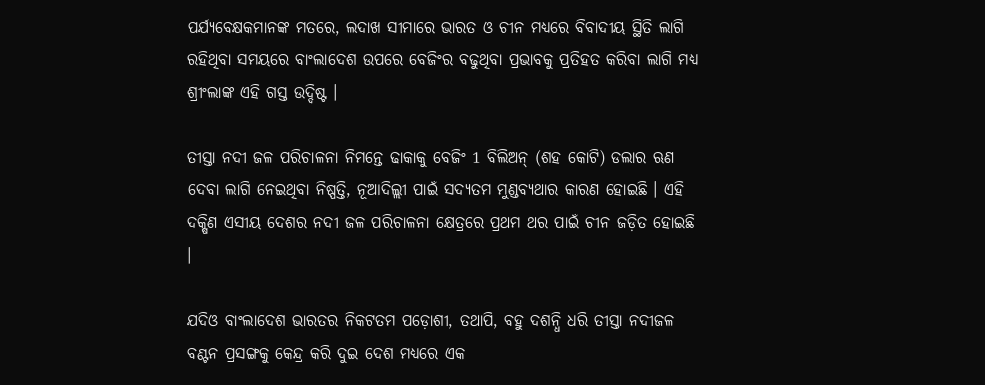ପର୍ଯ୍ୟବେକ୍ଷକମାନଙ୍କ ମତରେ, ଲଦାଖ ସୀମାରେ ଭାରତ ଓ ଚୀନ ମଧ୍ୟରେ ବିବାଦୀୟ ସ୍ଥିତି ଲାଗି ରହିଥିବା ସମୟରେ ବାଂଲାଦେଶ ଉପରେ ବେଜିଂର ବଢୁଥିବା ପ୍ରଭାବକୁ ପ୍ରତିହତ କରିବା ଲାଗି ମଧ୍ୟ ଶ୍ରୀଂଲାଙ୍କ ଏହି ଗସ୍ତ ଉଦ୍ଦିଷ୍ଟ ।

ତୀସ୍ତା ନଦୀ ଜଳ ପରିଚାଳନା ନିମନ୍ତେ ଢାକାକୁ ବେଜିଂ 1 ବିଲିଅନ୍‌ (ଶହ କୋଟି) ଡଲାର ଋଣ ଦେବା ଲାଗି ନେଇଥିବା ନିଷ୍ପତ୍ତି, ନୂଆଦିଲ୍ଲୀ ପାଇଁ ସଦ୍ୟତମ ମୁଣ୍ଡବ୍ୟଥାର କାରଣ ହୋଇଛି । ଏହି ଦକ୍ଷିଣ ଏସୀୟ ଦେଶର ନଦୀ ଜଳ ପରିଚାଳନା କ୍ଷେତ୍ରରେ ପ୍ରଥମ ଥର ପାଇଁ ଚୀନ ଜଡ଼ିତ ହୋଇଛି ।

ଯଦିଓ ବାଂଲାଦେଶ ଭାରତର ନିକଟତମ ପଡ଼ୋଶୀ, ତଥାପି, ବହୁ ଦଶନ୍ଧି ଧରି ତୀସ୍ତା ନଦୀଜଳ ବଣ୍ଟନ ପ୍ରସଙ୍ଗକୁ କେନ୍ଦ୍ର କରି ଦୁଇ ଦେଶ ମଧ୍ୟରେ ଏକ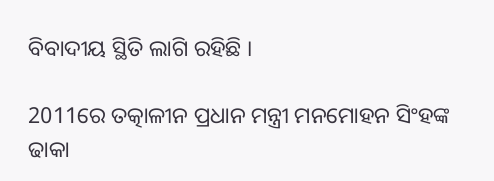ବିବାଦୀୟ ସ୍ଥିତି ଲାଗି ରହିଛି ।

2011ରେ ତତ୍କାଳୀନ ପ୍ରଧାନ ମନ୍ତ୍ରୀ ମନମୋହନ ସିଂହଙ୍କ ଢାକା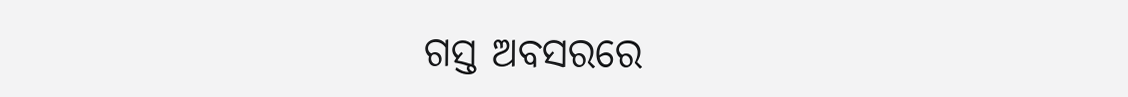ଗସ୍ତ ଅବସରରେ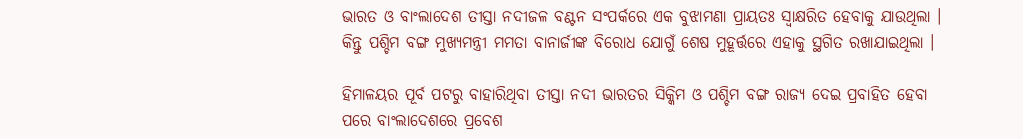ଭାରତ ଓ ବାଂଲାଦେଶ ତୀସ୍ତା ନଦୀଜଳ ବଣ୍ଟନ ସଂପର୍କରେ ଏକ ବୁଝାମଣା ପ୍ରାୟତଃ ସ୍ବାକ୍ଷରିତ ହେବାକୁ ଯାଉଥିଲା । କିନ୍ତୁ ପଶ୍ଚିମ ବଙ୍ଗ ମୁଖ୍ୟମନ୍ତ୍ରୀ ମମତା ବାନାର୍ଜୀଙ୍କ ବିରୋଧ ଯୋଗୁଁ ଶେଷ ମୁହୂର୍ତ୍ତରେ ଏହାକୁ ସ୍ଥଗିତ ରଖାଯାଇଥିଲା ।

ହିମାଳୟର ପୂର୍ବ ପଟରୁ ବାହାରିଥିବା ତୀସ୍ତା ନଦୀ ଭାରତର ସିକ୍କିମ ଓ ପଶ୍ଚିମ ବଙ୍ଗ ରାଜ୍ୟ ଦେଇ ପ୍ରବାହିତ ହେବା ପରେ ବାଂଲାଦେଶରେ ପ୍ରବେଶ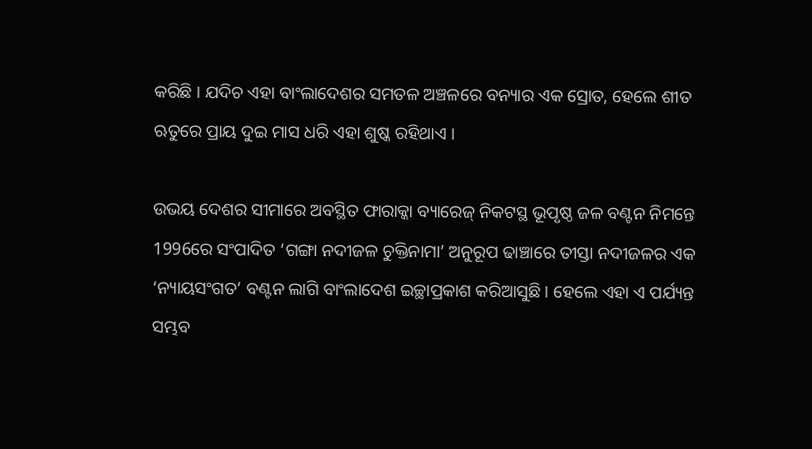କରିଛି । ଯଦିଚ ଏହା ବାଂଲାଦେଶର ସମତଳ ଅଞ୍ଚଳରେ ବନ୍ୟାର ଏକ ସ୍ରୋତ, ହେଲେ ଶୀତ ଋତୁରେ ପ୍ରାୟ ଦୁଇ ମାସ ଧରି ଏହା ଶୁଷ୍କ ରହିଥାଏ ।

ଉଭୟ ଦେଶର ସୀମାରେ ଅବସ୍ଥିତ ଫାରାକ୍କା ବ୍ୟାରେଜ୍‌ ନିକଟସ୍ଥ ଭୂପୃଷ୍ଠ ଜଳ ବଣ୍ଟନ ନିମନ୍ତେ 1996ରେ ସଂପାଦିତ ‘ଗଙ୍ଗା ନଦୀଜଳ ଚୁକ୍ତିନାମା’ ଅନୁରୂପ ଢାଞ୍ଚାରେ ତୀସ୍ତା ନଦୀଜଳର ଏକ ‘ନ୍ୟାୟସଂଗତ’ ବଣ୍ଟନ ଲାଗି ବାଂଲାଦେଶ ଇଚ୍ଛାପ୍ରକାଶ କରିଆସୁଛି । ହେଲେ ଏହା ଏ ପର୍ଯ୍ୟନ୍ତ ସମ୍ଭବ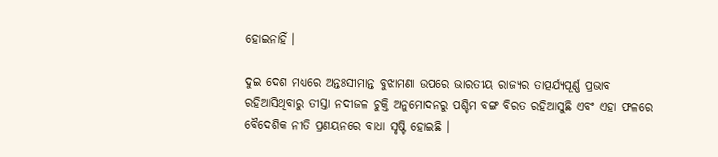ହୋଇନାହିଁ ।

ଦୁଇ ଦେଶ ମଧ୍ୟରେ ଅନ୍ତଃସୀମାନ୍ତ ବୁଝାମଣା ଉପରେ ଭାରତୀୟ ରାଜ୍ୟର ତାତ୍ପର୍ଯ୍ୟପୂର୍ଣ୍ଣ ପ୍ରଭାବ ରହିଆସିଥିବାରୁ ତୀସ୍ତା ନଦୀଜଳ ଚୁକ୍ତି ଅନୁମୋଦନରୁ ପଶ୍ଚିମ ବଙ୍ଗ ବିରତ ରହିଆସୁଛି ଏବଂ ଏହା ଫଳରେ ବୈଦେଶିକ ନୀତି ପ୍ରଣୟନରେ ବାଧା ସୃଷ୍ଟି ହୋଇଛି ।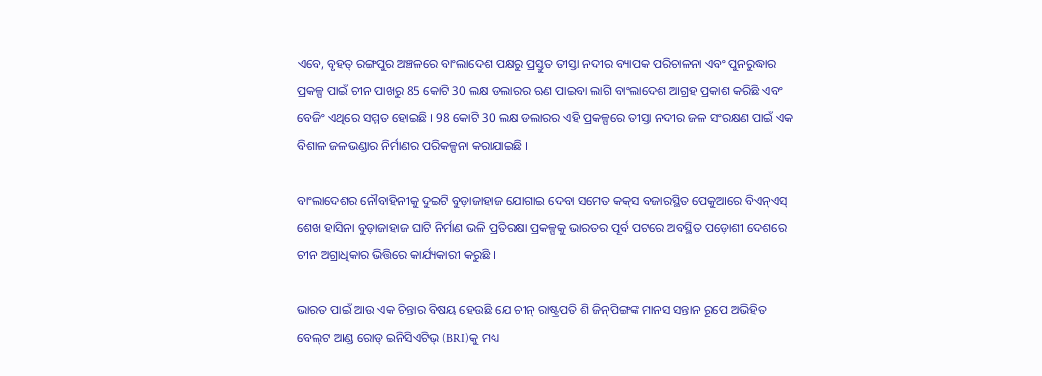ଏବେ, ବୃହତ୍‌ ରଙ୍ଗପୁର ଅଞ୍ଚଳରେ ବାଂଲାଦେଶ ପକ୍ଷରୁ ପ୍ରସ୍ତୁତ ତୀସ୍ତା ନଦୀର ବ୍ୟାପକ ପରିଚାଳନା ଏବଂ ପୁନରୁଦ୍ଧାର ପ୍ରକଳ୍ପ ପାଇଁ ଚୀନ ପାଖରୁ 85 କୋଟି 30 ଲକ୍ଷ ଡଲାରର ଋଣ ପାଇବା ଲାଗି ବାଂଲାଦେଶ ଆଗ୍ରହ ପ୍ରକାଶ କରିଛି ଏବଂ ବେଜିଂ ଏଥିରେ ସମ୍ମତ ହୋଇଛି । 98 କୋଟି 30 ଲକ୍ଷ ଡଲାରର ଏହି ପ୍ରକଳ୍ପରେ ତୀସ୍ତା ନଦୀର ଜଳ ସଂରକ୍ଷଣ ପାଇଁ ଏକ ବିଶାଳ ଜଳଭଣ୍ଡାର ନିର୍ମାଣର ପରିକଳ୍ପନା କରାଯାଇଛି ।

ବାଂଲାଦେଶର ନୌବାହିନୀକୁ ଦୁଇଟି ବୁଡ଼ାଜାହାଜ ଯୋଗାଇ ଦେବା ସମେତ କକ୍‌ସ ବଜାରସ୍ଥିତ ପେକୁଆରେ ବିଏନ୍‌ଏସ୍‌ ଶେଖ ହାସିନା ବୁଡ଼ାଜାହାଜ ଘାଟି ନିର୍ମାଣ ଭଳି ପ୍ରତିରକ୍ଷା ପ୍ରକଳ୍ପକୁ ଭାରତର ପୂର୍ବ ପଟରେ ଅବସ୍ଥିତ ପଡ଼ୋଶୀ ଦେଶରେ ଚୀନ ଅଗ୍ରାଧିକାର ଭିତ୍ତିରେ କାର୍ଯ୍ୟକାରୀ କରୁଛି ।

ଭାରତ ପାଇଁ ଆଉ ଏକ ଚିନ୍ତାର ବିଷୟ ହେଉଛି ଯେ ଚୀନ୍‌ ରାଷ୍ଟ୍ରପତି ଶି ଜିନ୍‌ପିଙ୍ଗଙ୍କ ମାନସ ସନ୍ତାନ ରୂପେ ଅଭିହିତ ବେଲ୍‌ଟ ଆଣ୍ଡ ରୋଡ୍‌ ଇନିସିଏଟିଭ୍‌ (BRI)କୁ ମଧ୍ୟ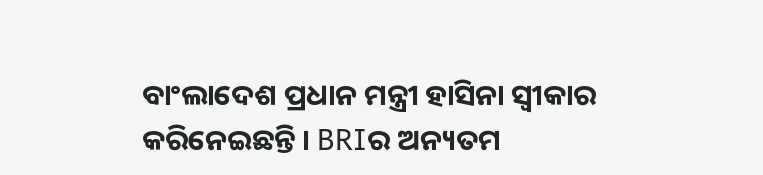ବାଂଲାଦେଶ ପ୍ରଧାନ ମନ୍ତ୍ରୀ ହାସିନା ସ୍ବୀକାର କରିନେଇଛନ୍ତି । BRIର ଅନ୍ୟତମ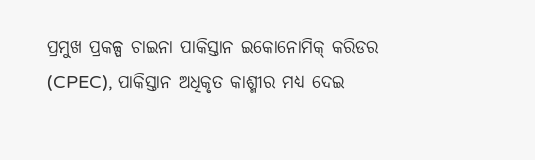ପ୍ରମୁଖ ପ୍ରକଳ୍ପ ଚାଇନା ପାକିସ୍ତାନ ଇକୋନୋମିକ୍‌ କରିଡର (CPEC), ପାକିସ୍ତାନ ଅଧିକୃତ କାଶ୍ମୀର ମଧ୍ୟ ଦେଇ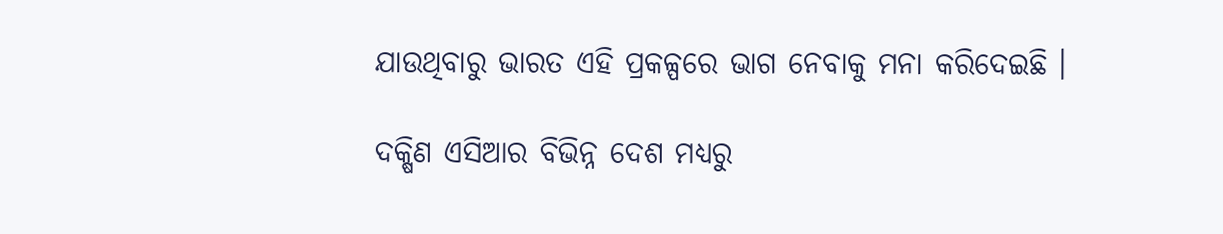ଯାଉଥିବାରୁ ଭାରତ ଏହି ପ୍ରକଳ୍ପରେ ଭାଗ ନେବାକୁ ମନା କରିଦେଇଛି ।

ଦକ୍ଷିଣ ଏସିଆର ବିଭିନ୍ନ ଦେଶ ମଧ୍ୟରୁ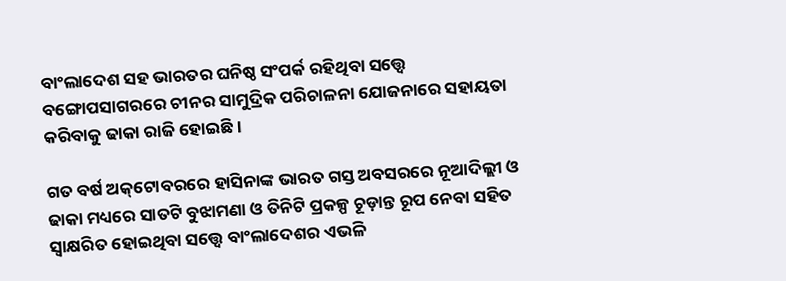ବାଂଲାଦେଶ ସହ ଭାରତର ଘନିଷ୍ଠ ସଂପର୍କ ରହିଥିବା ସତ୍ତ୍ବେ ବଙ୍ଗୋପସାଗରରେ ଚୀନର ସାମୁଦ୍ରିକ ପରିଚାଳନା ଯୋଜନାରେ ସହାୟତା କରିବାକୁ ଢାକା ରାଜି ହୋଇଛି ।

ଗତ ବର୍ଷ ଅକ୍‌ଟୋବରରେ ହାସିନାଙ୍କ ଭାରତ ଗସ୍ତ ଅବସରରେ ନୂଆଦିଲ୍ଲୀ ଓ ଢାକା ମଧ୍ୟରେ ସାତଟି ବୁଝାମଣା ଓ ତିନିଟି ପ୍ରକଳ୍ପ ଚୂଡ଼ାନ୍ତ ରୂପ ନେବା ସହିତ ସ୍ବାକ୍ଷରିତ ହୋଇଥିବା ସତ୍ତ୍ବେ ବାଂଲାଦେଶର ଏଭଳି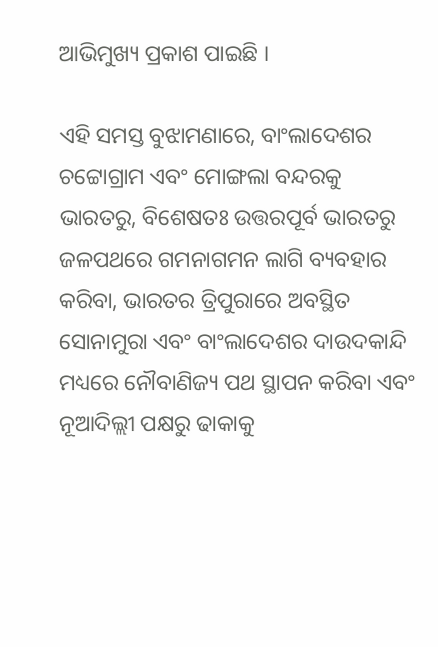ଆଭିମୁଖ୍ୟ ପ୍ରକାଶ ପାଇଛି ।

ଏହି ସମସ୍ତ ବୁଝାମଣାରେ, ବାଂଲାଦେଶର ଚଟ୍ଟୋଗ୍ରାମ ଏବଂ ମୋଙ୍ଗଲା ବନ୍ଦରକୁ ଭାରତରୁ, ବିଶେଷତଃ ଉତ୍ତରପୂର୍ବ ଭାରତରୁ ଜଳପଥରେ ଗମନାଗମନ ଲାଗି ବ୍ୟବହାର କରିବା, ଭାରତର ତ୍ରିପୁରାରେ ଅବସ୍ଥିତ ସୋନାମୁରା ଏବଂ ବାଂଲାଦେଶର ଦାଉଦକାନ୍ଦି ମଧ୍ୟରେ ନୌବାଣିଜ୍ୟ ପଥ ସ୍ଥାପନ କରିବା ଏବଂ ନୂଆଦିଲ୍ଲୀ ପକ୍ଷରୁ ଢାକାକୁ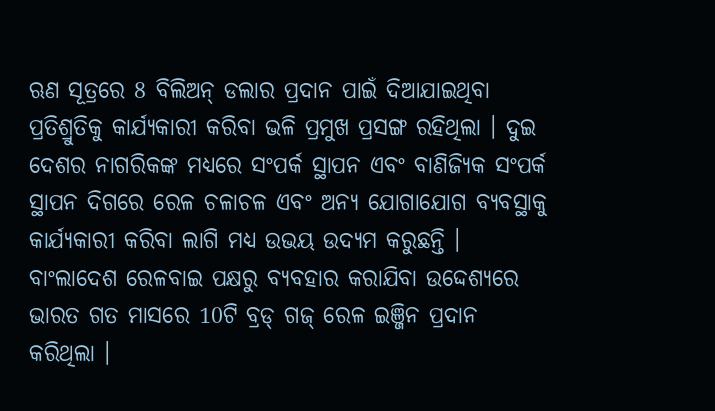ଋଣ ସୂତ୍ରରେ 8 ବିଲିଅନ୍‌ ଡଲାର ପ୍ରଦାନ ପାଇଁ ଦିଆଯାଇଥିବା ପ୍ରତିଶ୍ରୁତିକୁ କାର୍ଯ୍ୟକାରୀ କରିବା ଭଳି ପ୍ରମୁଖ ପ୍ରସଙ୍ଗ ରହିଥିଲା । ଦୁଇ ଦେଶର ନାଗରିକଙ୍କ ମଧ୍ୟରେ ସଂପର୍କ ସ୍ଥାପନ ଏବଂ ବାଣିଜ୍ୟିକ ସଂପର୍କ ସ୍ଥାପନ ଦିଗରେ ରେଳ ଚଳାଚଳ ଏବଂ ଅନ୍ୟ ଯୋଗାଯୋଗ ବ୍ୟବସ୍ଥାକୁ କାର୍ଯ୍ୟକାରୀ କରିବା ଲାଗି ମଧ୍ୟ ଉଭୟ ଉଦ୍ୟମ କରୁଛନ୍ତି । ବାଂଲାଦେଶ ରେଳବାଇ ପକ୍ଷରୁ ବ୍ୟବହାର କରାଯିବା ଉଦ୍ଦେଶ୍ୟରେ ଭାରତ ଗତ ମାସରେ 10ଟି ବ୍ରଡ୍‌ ଗଜ୍‌ ରେଳ ଇଞ୍ଜିନ ପ୍ରଦାନ କରିଥିଲା ।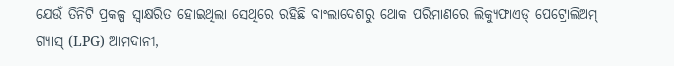ଯେଉଁ ତିନିଟି ପ୍ରକଳ୍ପ ସ୍ବାକ୍ଷରିତ ହୋଇଥିଲା ସେଥିରେ ରହିଛି ବାଂଲାଦେଶରୁ ଥୋକ ପରିମାଣରେ ଲିକ୍ୟୁଫାଏଡ୍‌ ପେଟ୍ରୋଲିଅମ୍‌ ଗ୍ୟାସ୍‌ (LPG) ଆମଦାନୀ,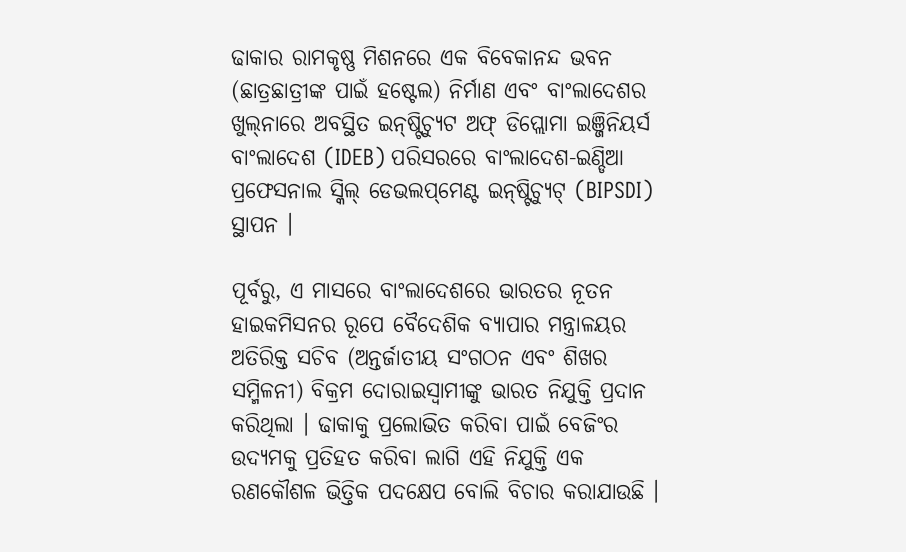ଢାକାର ରାମକୃଷ୍ଣ ମିଶନରେ ଏକ ବିବେକାନନ୍ଦ ଭବନ (ଛାତ୍ରଛାତ୍ରୀଙ୍କ ପାଇଁ ହଷ୍ଟେଲ) ନିର୍ମାଣ ଏବଂ ବାଂଲାଦେଶର ଖୁଲ୍‌ନାରେ ଅବସ୍ଥିତ ଇନ୍‌ଷ୍ଟିଚ୍ୟୁଟ ଅଫ୍‌ ଡିପ୍ଲୋମା ଇଞ୍ଜିନିୟର୍ସ ବାଂଲାଦେଶ (IDEB) ପରିସରରେ ବାଂଲାଦେଶ-ଇଣ୍ଡିଆ ପ୍ରଫେସନାଲ ସ୍କିଲ୍‌ ଡେଭଲପ୍‌ମେଣ୍ଟ ଇନ୍‌ଷ୍ଟିଚ୍ୟୁଟ୍‌ (BIPSDI) ସ୍ଥାପନ ।

ପୂର୍ବରୁ, ଏ ମାସରେ ବାଂଲାଦେଶରେ ଭାରତର ନୂତନ ହାଇକମିସନର ରୂପେ ବୈଦେଶିକ ବ୍ୟାପାର ମନ୍ତ୍ରାଳୟର ଅତିରିକ୍ତ ସଚିବ (ଅନ୍ତର୍ଜାତୀୟ ସଂଗଠନ ଏବଂ ଶିଖର ସମ୍ମିଳନୀ) ବିକ୍ରମ ଦୋରାଇସ୍ବାମୀଙ୍କୁ ଭାରତ ନିଯୁକ୍ତି ପ୍ରଦାନ କରିଥିଲା । ଢାକାକୁ ପ୍ରଲୋଭିତ କରିବା ପାଇଁ ବେଜିଂର ଉଦ୍ୟମକୁ ପ୍ରତିହତ କରିବା ଲାଗି ଏହି ନିଯୁକ୍ତି ଏକ ରଣକୌଶଳ ଭିତ୍ତିକ ପଦକ୍ଷେପ ବୋଲି ବିଚାର କରାଯାଉଛି ।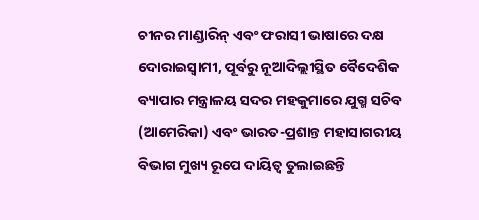ଚୀନର ମାଣ୍ଡାରିନ୍‌ ଏବଂ ଫରାସୀ ଭାଷାରେ ଦକ୍ଷ ଦୋରାଇସ୍ବାମୀ, ପୂର୍ବରୁ ନୂଆଦିଲ୍ଲୀସ୍ଥିତ ବୈଦେଶିକ ବ୍ୟାପାର ମନ୍ତ୍ରାଳୟ ସଦର ମହକୁମାରେ ଯୁଗ୍ମ ସଚିବ (ଆମେରିକା) ଏବଂ ଭାରତ-ପ୍ରଶାନ୍ତ ମହାସାଗରୀୟ ବିଭାଗ ମୁଖ୍ୟ ରୂପେ ଦାୟିତ୍ବ ତୁଲାଇଛନ୍ତି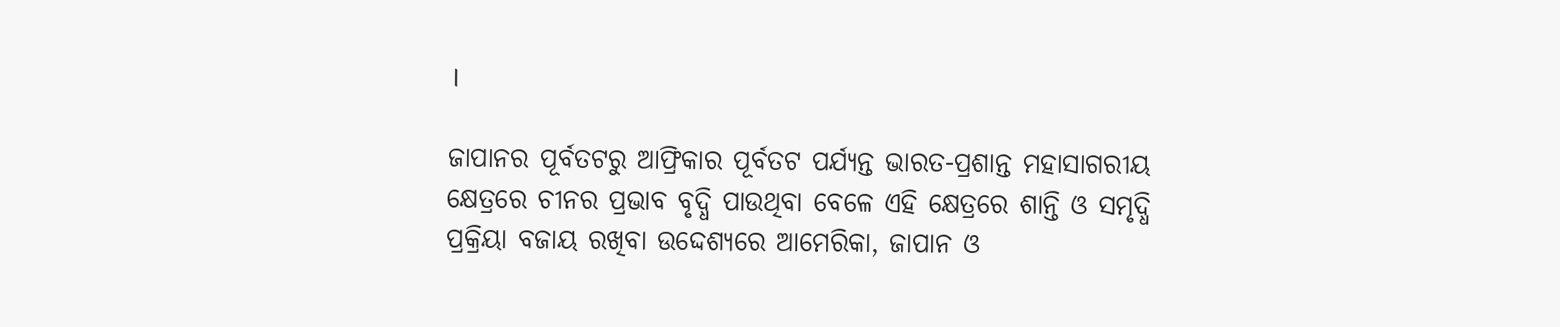।

ଜାପାନର ପୂର୍ବତଟରୁ ଆଫ୍ରିକାର ପୂର୍ବତଟ ପର୍ଯ୍ୟନ୍ତ ଭାରତ-ପ୍ରଶାନ୍ତ ମହାସାଗରୀୟ କ୍ଷେତ୍ରରେ ଚୀନର ପ୍ରଭାବ ବୃଦ୍ଧି ପାଉଥିବା ବେଳେ ଏହି କ୍ଷେତ୍ରରେ ଶାନ୍ତି ଓ ସମୃଦ୍ଧି ପ୍ରକ୍ରିୟା ବଜାୟ ରଖିବା ଉଦ୍ଦେଶ୍ୟରେ ଆମେରିକା, ଜାପାନ ଓ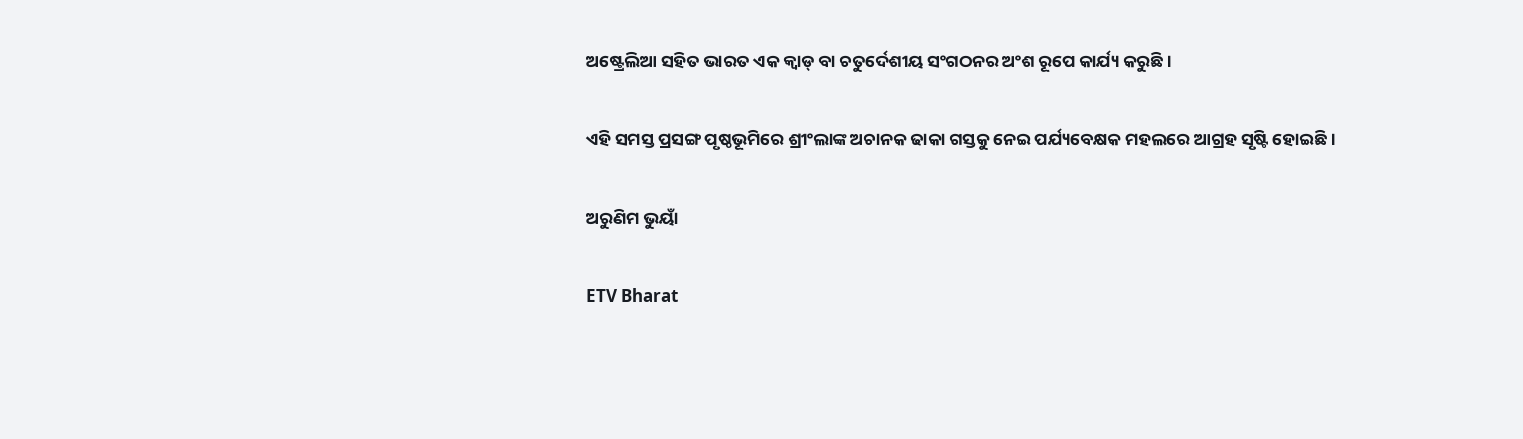ଅଷ୍ଟ୍ରେଲିଆ ସହିତ ଭାରତ ଏକ କ୍ବାଡ୍‌ ବା ଚତୁର୍ଦେଶୀୟ ସଂଗଠନର ଅଂଶ ରୂପେ କାର୍ଯ୍ୟ କରୁଛି ।

ଏହି ସମସ୍ତ ପ୍ରସଙ୍ଗ ପୃଷ୍ଠଭୂମିରେ ଶ୍ରୀଂଲାଙ୍କ ଅଚାନକ ଢାକା ଗସ୍ତକୁ ନେଇ ପର୍ଯ୍ୟବେକ୍ଷକ ମହଲରେ ଆଗ୍ରହ ସୃଷ୍ଟି ହୋଇଛି ।

ଅରୁଣିମ ଭୁୟାଁ

ETV Bharat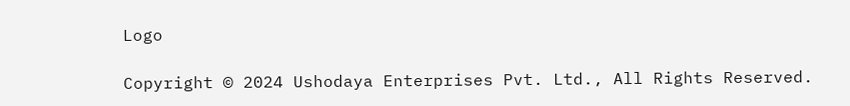Logo

Copyright © 2024 Ushodaya Enterprises Pvt. Ltd., All Rights Reserved.